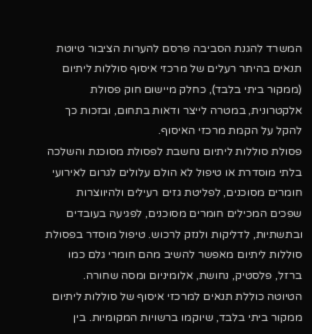המשרד להגנת הסביבה פרסם להערות הציבור טיוטת תנאים בהיתר רעלים של מרכזי איסוף סוללות ליתיום (ממקור ביתי בלבד), כחלק מיישום חוק פסולת אלקטרונית, במטרה לייצר ודאות בתחום, ובזכות כך להקל על הקמת מרכזי האיסוף.
פסולת סוללות ליתיום נחשבת לפסולת מסוכנת והשלכה בלתי מוסדרת או טיפול לא הולם עלולים לגרום לאירועי חומרים מסוכנים, לפליטת גזים רעילים ולהיווצרות שפכים המכילים חומרים מסוכנים, לפגיעה בעובדים ובתשתיות, לדליקות ולנזק לרכוש. טיפול מוסדר בפסולת סוללות ליתיום מאפשר להשיב מהם חומרי גלם כמו ברזל, פלסטיק, נחושת, אלומיניום ומסה שחורה.
הטיוטה כוללת תנאים למרכזי איסוף של סוללות ליתיום ממקור ביתי בלבד, שיוקמו ברשויות המקומיות. בין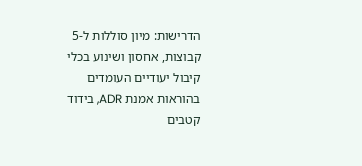הדרישות: מיון סוללות ל-5 קבוצות, אחסון ושינוע בכלי קיבול יעודיים העומדים בהוראות אמנת ADR, בידוד קטבים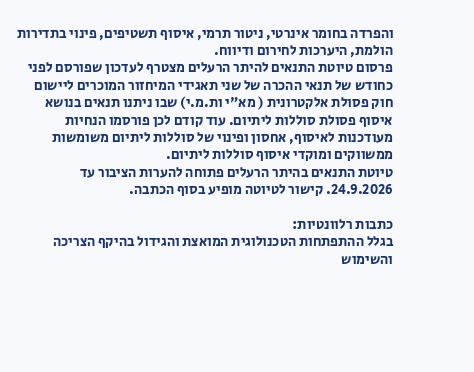והפרדה בחומר אינרטי, ניטור תרמי, איסוף תשטיפים, פינוי בתדירות הולמת, היערכות לחירום ודיווח.
פרסום טיוטת התנאים להיתר הרעלים מצטרף לעדכון שפורסם לפני כחודש של תנאי ההכרה של שני תאגידי המיחזור המוכרים ליישום חוק פסולת אלקטרונית ( מא"י ות.מ.י) שבו ניתנו תנאים בנושא איסוף פסולת סוללות ליתיום. עוד קודם לכן פורסמו הנחיות מעודכנות לאיסוף, אחסון ופינוי של סוללות ליתיום משומשות ממשווקים ומוקדי איסוף סוללות ליתיום.
טיוטת התנאים בהיתר הרעלים פתוחה להערות הציבור עד 24.9.2026. קישור לטיוטה מופיע בסוף הכתבה.

כתבות רלוונטיות:
בגלל ההתפתחות הטכנולוגית המואצת והגידול בהיקף הצריכה והשימוש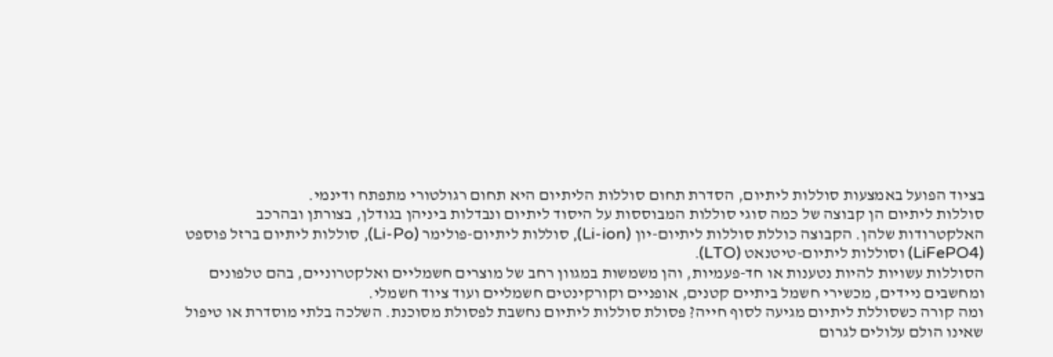בציוד הפועל באמצעות סוללות ליתיום, הסדרת תחום סוללות הליתיום היא תחום רגולטורי מתפתח ודינמי.
סוללות ליתיום הן קבוצה של כמה סוגי סוללות המבוססות על היסוד ליתיום ונבדלות ביניהן בגודלן, בצורתן ובהרכב האלקטרודות שלהן. הקבוצה כוללת סוללות ליתיום-יון (Li-ion), סוללות ליתיום-פולימר (Li-Po), סוללות ליתיום ברזל פוספט (LiFePO4) וסוללות ליתיום-טיטנאט (LTO).
הסוללות עשויות להיות נטענות או חד-פעמיות, והן משמשות במגוון רחב של מוצרים חשמליים ואלקטרוניים, בהם טלפונים ומחשבים ניידים, מכשירי חשמל ביתיים קטנים, אופניים וקורקינטים חשמליים ועוד ציוד חשמלי.
ומה קורה כשסוללת ליתיום מגיעה לסוף חייה? פסולת סוללות ליתיום נחשבת לפסולת מסוכנת. השלכה בלתי מוסדרת או טיפול שאינו הולם עלולים לגרום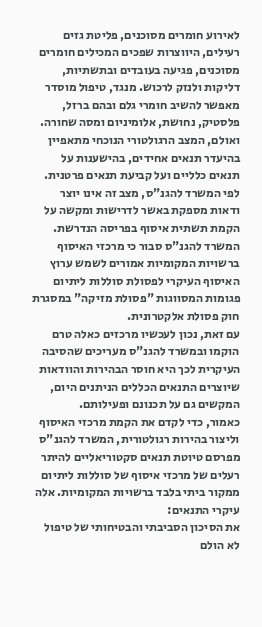לאירוע חומרים מסוכנים, פליטת גזים רעילים, היווצרות שפכים המכילים חומרים מסוכנים, פגיעה בעובדים ובתשתיות, דליקות ולנזק לרכוש. מנגד, טיפול מוסדר מאפשר להשיב חומרי גלם ובהם ברזל, פלסטיק, נחושת, אלומיניום ומסה שחורה.
ואולם, המצב הרגולטורי הנוכחי מתאפיין בהיעדר תנאים אחידים, בהישענות על תנאים כלליים ועל קביעת תנאים פרטנית. לפי המשרד להגנ"ס, מצב זה אינו יוצר ודאות מספקת באשר לדרישות ומקשה על הקמת תשתית איסוף בפריסה הנדרשת.
המשרד להגנ"ס סבור כי מרכזי האיסוף ברשויות המקומיות אמורים לשמש ערוץ האיסוף העיקרי לפסולת סוללות ליתיום פגומות המסווגות "פסולת מזיקה" במסגרת חוק פסולת אלקטרונית.
עם זאת, נכון לעכשיו מרכזים כאלה טרם הוקמו ובמשרד להגנ"ס מעריכים שהסיבה העיקרית לכך היא חוסר הבהירות והוודאות שיוצרים התנאים הכללים הניתנים היום, המקשים גם על תכנונם ופעילותם.
כאמור, כדי לקדם את הקמת מרכזי האיסוף וליצור בהירות רגולטורית, המשרד להגנ"ס מפרסם טיוטת תנאים סקטוריאליים להיתר רעלים של מרכזי איסוף של סוללות ליתיום ממקור ביתי בלבד ברשויות המקומיות. אלה עיקרי התנאים:
את הסיכון הסביבתי והבטיחותי של טיפול לא הולם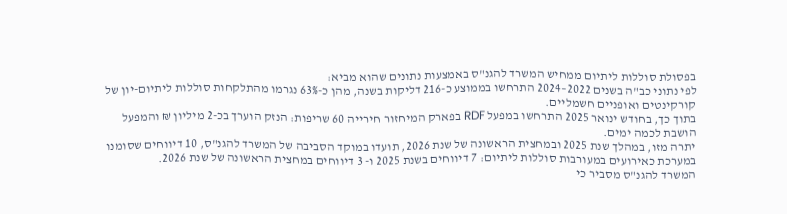בפסולת סוללות ליתיום ממחיש המשרד להגנ"ס באמצעות נתונים שהוא מביא:
לפי נתוני כב"ה בשנים 2022–2024 התרחשו בממוצע כ-216 דליקות בשנה, מהן כ-63% נגרמו מהתלקחות סוללות ליתיום-יון של קורקינטים ואופניים חשמליים.
בתוך כך, בחודש ינואר 2025 התרחשו במפעל RDF בפארק המיחזור חירייה 60 שריפות: הנזק הוערך בכ-2 מיליון ₪ והמפעל הושבת לכמה ימים.
יתרה מזו, במהלך שנת 2025 ובמחצית הראשונה של שנת 2026, תועדו במוקד הסביבה של המשרד להגנ"ס, 10 דיווחים שסומנו במערכת כאירועים במעורבות סוללות ליתיום: 7 דיווחים בשנת 2025 ו- 3 דיווחים במחצית הראשונה של שנת 2026.
המשרד להגנ"ס מסביר כי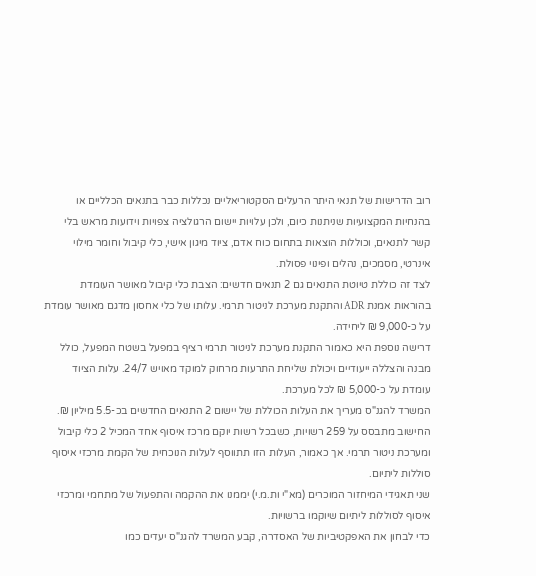רוב הדרישות של תנאי היתר הרעלים הסקטוריאליים נכללות כבר בתנאים הכלליים או בהנחיות המקצועיות שניתנות כיום, ולכן עלויות יישום הרגולציה צפויות וידועות מראש בלי קשר לתנאים, וכוללות הוצאות בתחום כוח אדם, ציוד מיגון אישי, כלי קיבול וחומר מילוי אינרטי, מסמכים, נהלים ופינוי פסולת.
לצד זה כוללת טיוטת התנאים גם 2 תנאים חדשים: הצבת כלי קיבול מאושר העומדת בהוראות אמנת ADR והתקנת מערכת לניטור תרמי. עלותו של כלי אחסון מדגם מאושר עומדת על כ-9,000 ₪ ליחידה.
דרישה נוספת היא כאמור התקנת מערכת לניטור תרמי רציף במפעל בשטח המפעל, כולל מבנה והצללה ייעודיים ויכולת שליחת התרעות מרחוק למוקד מאויש 24/7. עלות הציוד עומדת על כ-5,000 ₪ לכל מערכת.
המשרד להגנ"ס מעריך את העלות הכוללת של יישום 2 התנאים החדשים בכ-5.5 מיליון ₪. החישוב מתבסס על 259 רשויות, כשבכל רשות יוקם מרכז איסוף אחד המכיל 2 כלי קיבול ומערכת ניטור תרמי. אך כאמור, העלות הזו תתווסף לעלות הנוכחית של הקמת מרכזי איסוף סוללות ליתיום.
שני תאגידי המיחזור המוכרים (מא"י ות.מ.י) יממנו את ההקמה והתפעול של מתחמי ומרכזי איסוף לסוללות ליתיום שיוקמו ברשויות.
כדי לבחון את האפקטיביות של האסדרה, קבע המשרד להגנ"ס יעדים כמו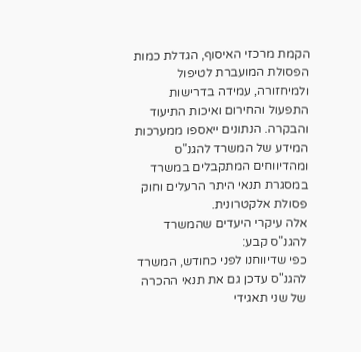הקמת מרכזי האיסוף, הגדלת כמות הפסולת המועברת לטיפול ולמיחזורה, עמידה בדרישות התפעול והחירום ואיכות התיעוד והבקרה. הנתונים ייאספו ממערכות המידע של המשרד להגנ"ס ומהדיווחים המתקבלים במשרד במסגרת תנאי היתר הרעלים וחוק פסולת אלקטרונית.
אלה עיקרי היעדים שהמשרד להגנ"ס קבע:
כפי שדיווחנו לפני כחודש, המשרד להגנ"ס עדכן גם את תנאי ההכרה של שני תאגידי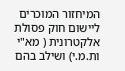המיחזור המוכרים ליישום חוק פסולת אלקטרונית ( מא"י ות.מ.י) ושילב בהם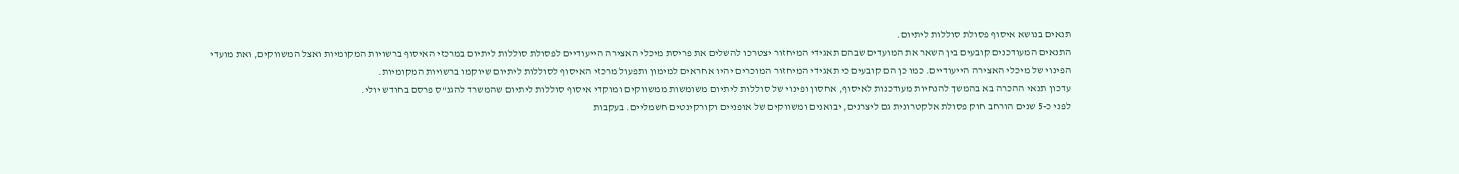תנאים בנושא איסוף פסולת סוללות ליתיום.
התנאים המעודכנים קובעים בין השאר את המועדים שבהם תאגידי המיחזור יצטרכו להשלים את פריסת מיכלי האצירה הייעודיים לפסולת סוללות ליתיום במרכזי האיסוף ברשויות המקומיות ואצל המשווקים, ואת מועדי הפינוי של מיכלי האצירה הייעודיים. כמו כן הם קובעים כי תאגידי המיחזור המוכרים יהיו אחראים למימון ותפעול מרכזי האיסוף לסוללות ליתיום שיוקמו ברשויות המקומיות.
עדכון תנאי ההכרה בא בהמשך להנחיות מעודכנות לאיסוף, אחסון ופינוי של סוללות ליתיום משומשות ממשווקים ומוקדי איסוף סוללות ליתיום שהמשרד להגנ"ס פרסם בחודש יולי.
לפני כ-5 שנים הורחב חוק פסולת אלקטרונית גם ליצרנים, יבואנים ומשווקים של אופניים וקורקינטים חשמליים. בעקבות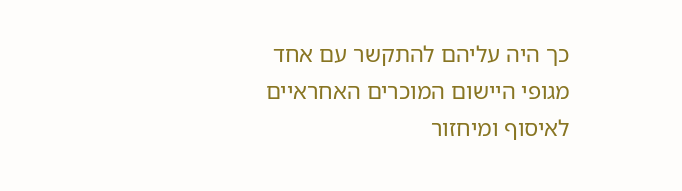כך היה עליהם להתקשר עם אחד מגופי היישום המוכרים האחראיים לאיסוף ומיחזור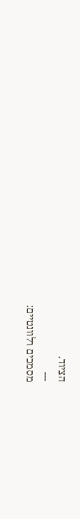הציוד.
---
מסמכים רלוונטיים: